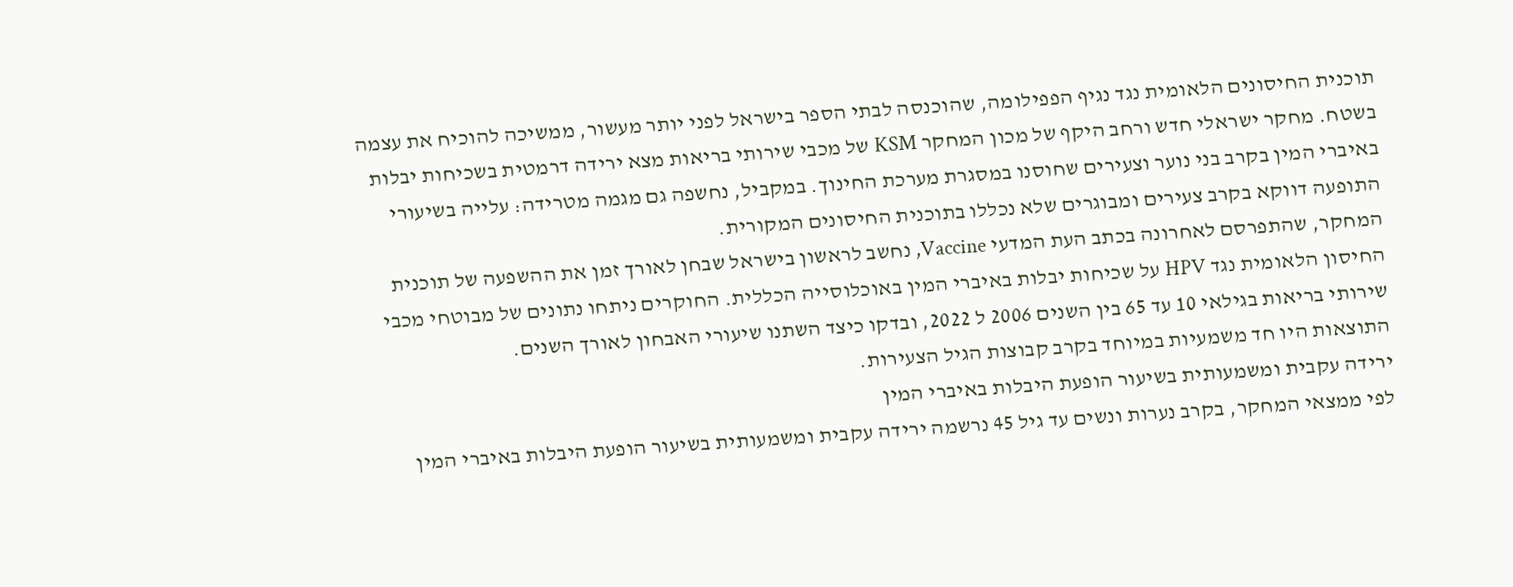תוכנית החיסונים הלאומית נגד נגיף הפפילומה, שהוכנסה לבתי הספר בישראל לפני יותר מעשור, ממשיכה להוכיח את עצמה בשטח. מחקר ישראלי חדש ורחב היקף של מכון המחקר KSM של מכבי שירותי בריאות מצא ירידה דרמטית בשכיחות יבלות באיברי המין בקרב בני נוער וצעירים שחוסנו במסגרת מערכת החינוך. במקביל, נחשפה גם מגמה מטרידה: עלייה בשיעורי התופעה דווקא בקרב צעירים ומבוגרים שלא נכללו בתוכנית החיסונים המקורית.
המחקר, שהתפרסם לאחרונה בכתב העת המדעי Vaccine, נחשב לראשון בישראל שבחן לאורך זמן את ההשפעה של תוכנית החיסון הלאומית נגד HPV על שכיחות יבלות באיברי המין באוכלוסייה הכללית. החוקרים ניתחו נתונים של מבוטחי מכבי שירותי בריאות בגילאי 10 עד 65 בין השנים 2006 ל 2022, ובדקו כיצד השתנו שיעורי האבחון לאורך השנים.
התוצאות היו חד משמעיות במיוחד בקרב קבוצות הגיל הצעירות.
ירידה עקבית ומשמעותית בשיעור הופעת היבלות באיברי המין
לפי ממצאי המחקר, בקרב נערות ונשים עד גיל 45 נרשמה ירידה עקבית ומשמעותית בשיעור הופעת היבלות באיברי המין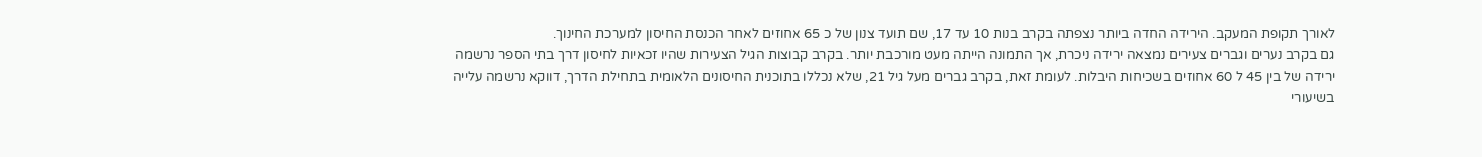לאורך תקופת המעקב. הירידה החדה ביותר נצפתה בקרב בנות 10 עד 17, שם תועד צנון של כ 65 אחוזים לאחר הכנסת החיסון למערכת החינוך.
גם בקרב נערים וגברים צעירים נמצאה ירידה ניכרת, אך התמונה הייתה מעט מורכבת יותר. בקרב קבוצות הגיל הצעירות שהיו זכאיות לחיסון דרך בתי הספר נרשמה ירידה של בין 45 ל 60 אחוזים בשכיחות היבלות. לעומת זאת, בקרב גברים מעל גיל 21, שלא נכללו בתוכנית החיסונים הלאומית בתחילת הדרך, דווקא נרשמה עלייה בשיעורי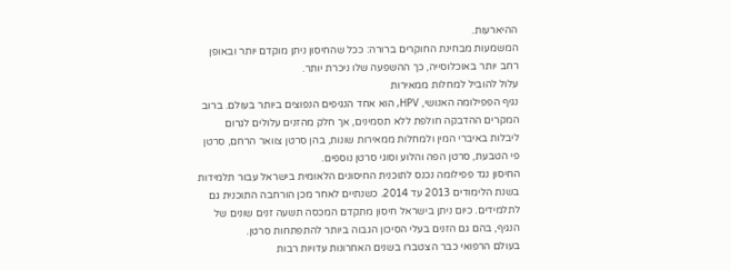ההיארעות.
המשמעות מבחינת החוקרים ברורה: ככל שהחיסון ניתן מוקדם יותר ובאופן רחב יותר באוכלוסייה, כך ההשפעה שלו ניכרת יותר.
עלול להוביל למחלות ממאירות
נגיף הפפילומה האנושי, HPV, הוא אחד הנגיפים הנפוצים ביותר בעולם. ברוב המקרים ההדבקה חולפת ללא תסמינים, אך חלק מהזנים עלולים לגרום ליבלות באיברי המין ולמחלות ממאירות שונות, בהן סרטן צוואר הרחם, סרטן פי הטבעת, סרטן הפה והלוע וסוגי סרטן נוספים.
החיסון נגד פפילומה נכנס לתוכנית החיסונים הלאומית בישראל עבור תלמידות בשנת הלימודים 2013 עד 2014. כשנתיים לאחר מכן הורחבה התוכנית גם לתלמידים. כיום ניתן בישראל חיסון מתקדם המכסה תשעה זנים שונים של הנגיף, בהם גם הזנים בעלי הסיכון הגבוה ביותר להתפתחות סרטן.
בעולם הרפואי כבר הצטברו בשנים האחרונות עדויות רבות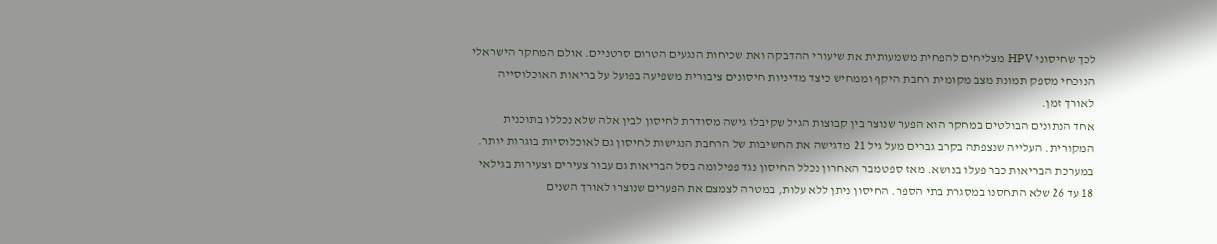לכך שחיסוני HPV מצליחים להפחית משמעותית את שיעורי ההדבקה ואת שכיחות הנגעים הטרום סרטניים. אולם המחקר הישראלי הנוכחי מספק תמונת מצב מקומית רחבת היקף וממחיש כיצד מדיניות חיסונים ציבורית משפיעה בפועל על בריאות האוכלוסייה לאורך זמן.
אחד הנתונים הבולטים במחקר הוא הפער שנוצר בין קבוצות הגיל שקיבלו גישה מסודרת לחיסון לבין אלה שלא נכללו בתוכנית המקורית. העלייה שנצפתה בקרב גברים מעל גיל 21 מדגישה את החשיבות של הרחבת הנגישות לחיסון גם לאוכלוסיות בוגרות יותר.
במערכת הבריאות כבר פעלו בנושא. מאז ספטמבר האחרון נכלל החיסון נגד פפילומה בסל הבריאות גם עבור צעירים וצעירות בגילאי 18 עד 26 שלא התחסנו במסגרת בתי הספר. החיסון ניתן ללא עלות, במטרה לצמצם את הפערים שנוצרו לאורך השנים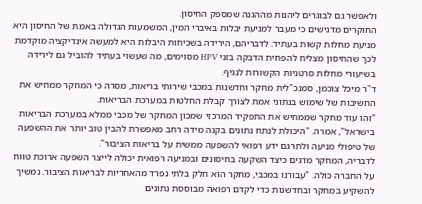ולאפשר גם לבוגרים ליהנות מההגנה שמספק החיסון.
החוקרים מדגישים כי מעבר למניעת יבלות באיברי המין, המשמעות הגדולה באמת של החיסון היא מניעת מחלות קשות בעתיד. לדבריהם, הירידה בשכיחות היבלות היא למעשה אינדיקציה מוקדמת לכך שהחיסון מצליח להפחית הדבקה בזני HPV מסוימים, מה שעשוי בעתיד להוביל גם לירידה בשיעורי מחלות סרטניות הקשורות לנגיף.
ד"ר מיכל צוכמן, סמנכ"לית מחקר וחדשנות במכבי שירותי בריאות, מסרה כי המחקר ממחיש את החשיבות של שימוש בנתוני אמת לצורך קבלת החלטות במערכת הבריאות.
"זהו עוד מחקר שממחיש את התפקיד המרכזי שמכון המחקר של מכבי ממלא במערכת הבריאות בישראל", אמרה. "היכולת לנתח נתונים בקנה מידה רחב מאפשרת להבין טוב יותר את ההשפעה של טיפולי מניעה ולתרגם ידע רפואי להשפעה ממשית על בריאות הציבור".
לדבריה, המחקר מדגים כיצד השקעה בחיסונים ובמניעה רפואית יכולה לייצר השפעה ארוכת טווח על החברה כולה. "עבורנו במכבי, מחקר הוא חלק בלתי נפרד מהאחריות לבריאות הציבור. נמשיך להשקיע במחקר ובחדשנות כדי לקדם רפואה מבוססת נתונים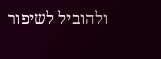ולהוביל לשיפור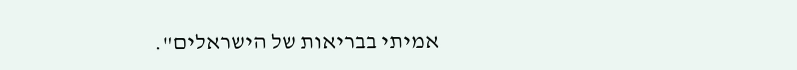אמיתי בבריאות של הישראלים".